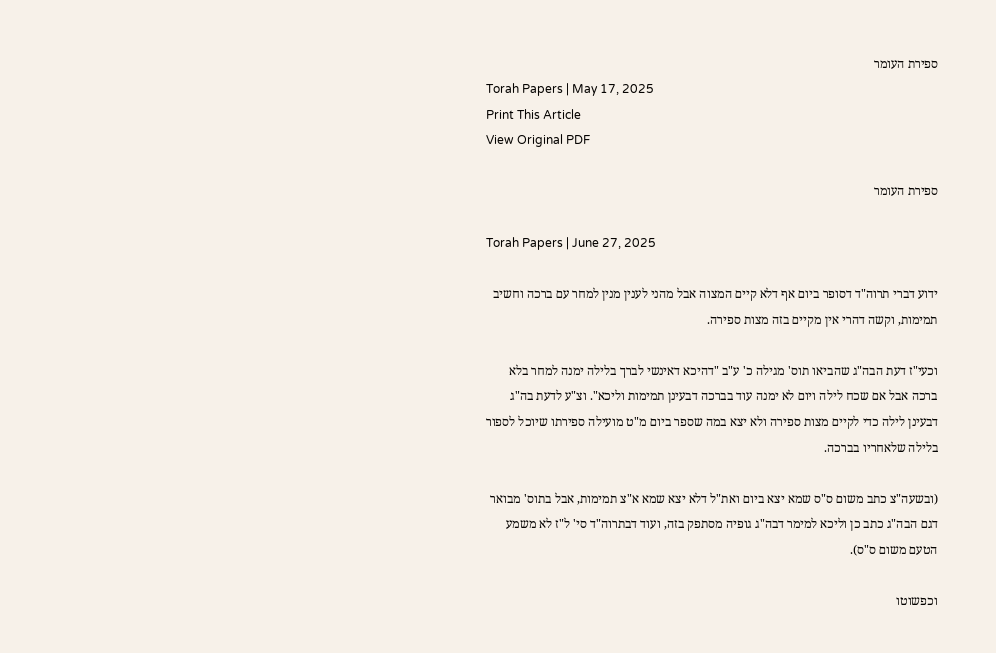ספירת העומר
Torah Papers | May 17, 2025
Print This Article
View Original PDF

ספירת העומר

Torah Papers | June 27, 2025

ידוע דברי תרוה"ד דסופר ביום אף דלא קיים המצוה אבל מהני לענין מנין למחר עם ברכה וחשיב תמימות, וקשה דהרי אין מקיים בזה מצות ספירה.

וכעי"ז דעת הבה"ג שהביאו תוס' מגילה כ' ע"ב "דהיכא דאינשי לברך בלילה ימנה למחר בלא ברכה אבל אם שכח לילה ויום לא ימנה עוד בברכה דבעינן תמימות וליכא". וצ"ע לדעת בה"ג דבעינן לילה כדי לקיים מצות ספירה ולא יצא במה שספר ביום מ"ט מועילה ספירתו שיוכל לספור בלילה שלאחריו בברכה.

(ובשעה"צ כתב משום ס"ס שמא יצא ביום ואת"ל דלא יצא שמא א"צ תמימות, אבל בתוס' מבואר דגם הבה"ג כתב כן וליכא למימר דבה"ג גופיה מסתפק בזה, ועוד דבתרוה"ד סי' ל"ז לא משמע הטעם משום ס"ס).

וכפשוטו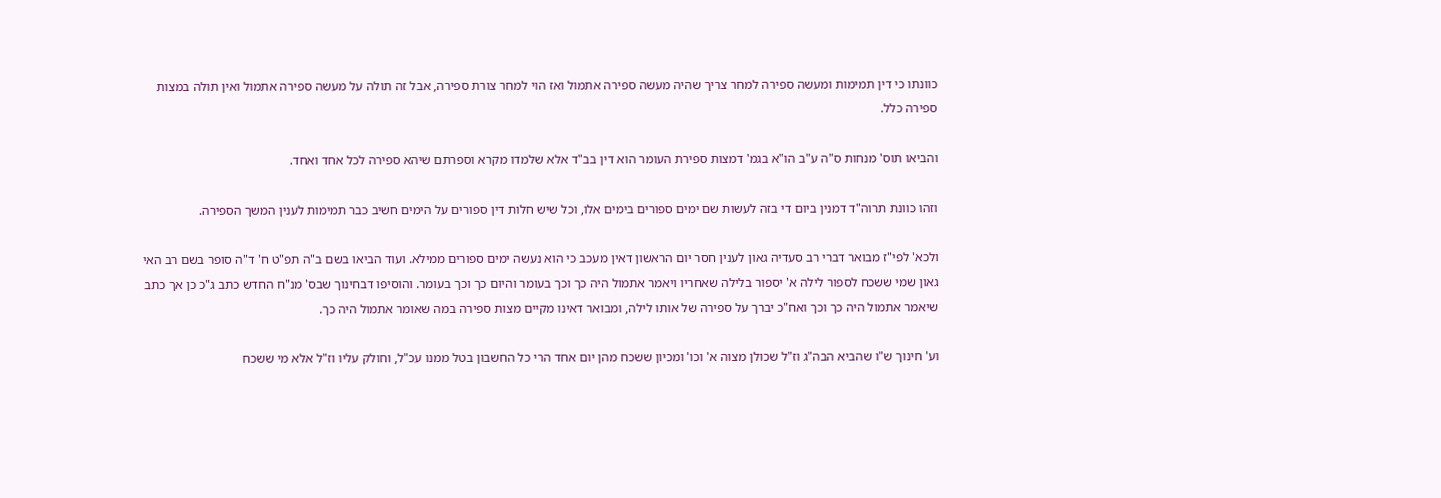כוונתו כי דין תמימות ומעשה ספירה למחר צריך שהיה מעשה ספירה אתמול ואז הוי למחר צורת ספירה, אבל זה תולה על מעשה ספירה אתמול ואין תולה במצות ספירה כלל.

והביאו תוס' מנחות ס"ה ע"ב הו"א בגמ' דמצות ספירת העומר הוא דין בב"ד אלא שלמדו מקרא וספרתם שיהא ספירה לכל אחד ואחד.

וזהו כוונת תרוה"ד דמנין ביום די בזה לעשות שם ימים ספורים בימים אלו, וכל שיש חלות דין ספורים על הימים חשיב כבר תמימות לענין המשך הספירה.

ולכא' לפי"ז מבואר דברי רב סעדיה גאון לענין חסר יום הראשון דאין מעכב כי הוא נעשה ימים ספורים ממילא. ועוד הביאו בשם ב"ה תפ"ט ח' ד"ה סופר בשם רב האי גאון שמי ששכח לספור לילה א' יספור בלילה שאחריו ויאמר אתמול היה כך וכך בעומר והיום כך וכך בעומר. והוסיפו דבחינוך שבס' מנ"ח החדש כתב ג"כ כן אך כתב שיאמר אתמול היה כך וכך ואח"כ יברך על ספירה של אותו לילה, ומבואר דאינו מקיים מצות ספירה במה שאומר אתמול היה כך.

וע' חינוך ש"ו שהביא הבה"ג וז"ל שכולן מצוה א' וכו' ומכיון ששכח מהן יום אחד הרי כל החשבון בטל ממנו עכ"ל, וחולק עליו וז"ל אלא מי ששכח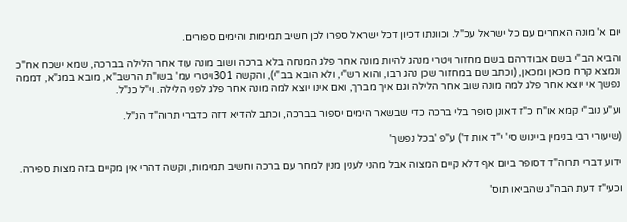יום א' מונה האחרים עם כל ישראל עכ"ל. וכוונתו דכיון דכל ישראל ספרו לכן חשיב תמימות והימים ספורים.

והביא הב"י בשם אבודרהם בשם מחזור ויטרי מנהג להיות מונה אחר פלג המנחה בלא ברכה ושוב מונה עוד אחר הלילה בברכה, שמא ישכח אח"כ ונמצא קרח מכאן ומכאן, (וכתב שם במחזור שכן נהג רבו, והוא רש"י, ולא הובא בב"י), והקשה 301ויטרי עמ' בשו"ת הרשב"א, מובא במג"א, דממה נפשך אי יוצא אחר פלג למה מונה שוב אחר הלילה וגם איך מברך, ואם אינו יוצא למה מונה אחר פלג לפני הלילה. וי"ל כנ"ל.

וע"ע נוב"י קמא או"ח כ"ז דאונן סופר בלי ברכה כדי שבשאר הימים יספור בברכה, וכתב להדיא דזה כדברי תרוה"ד הנ"ל.

(שיעורי רבי בנימין ביינוש סי' י"ד אות ד') ע"פ 'בכל נפשך'

ידוע דברי תרוה"ד דסופר ביום אף דלא קיים המצוה אבל מהני לענין מנין למחר עם ברכה וחשיב תמימות, וקשה דהרי אין מקיים בזה מצות ספירה.

וכעי"ז דעת הבה"ג שהביאו תוס'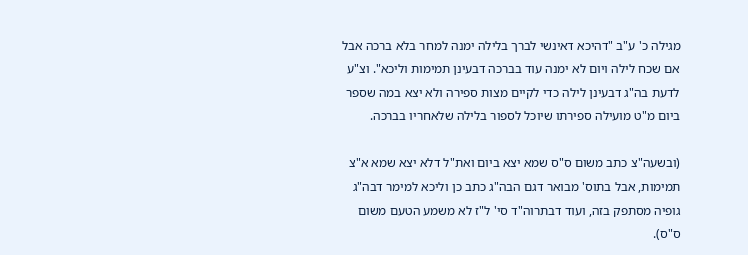מגילה כ' ע"ב "דהיכא דאינשי לברך בלילה ימנה למחר בלא ברכה אבל אם שכח לילה ויום לא ימנה עוד בברכה דבעינן תמימות וליכא". וצ"ע לדעת בה"ג דבעינן לילה כדי לקיים מצות ספירה ולא יצא במה שספר ביום מ"ט מועילה ספירתו שיוכל לספור בלילה שלאחריו בברכה.

(ובשעה"צ כתב משום ס"ס שמא יצא ביום ואת"ל דלא יצא שמא א"צ תמימות, אבל בתוס' מבואר דגם הבה"ג כתב כן וליכא למימר דבה"ג גופיה מסתפק בזה, ועוד דבתרוה"ד סי' ל"ז לא משמע הטעם משום ס"ס).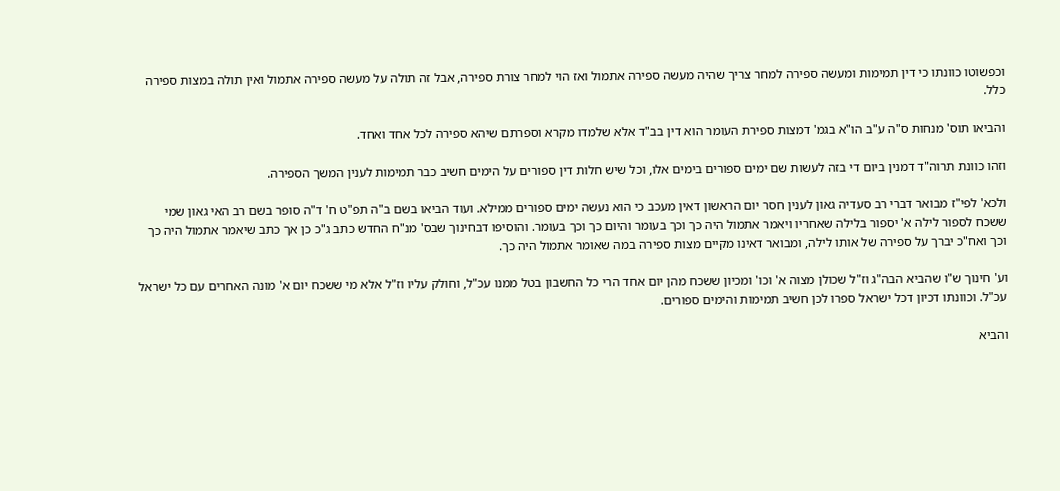וכפשוטו כוונתו כי דין תמימות ומעשה ספירה למחר צריך שהיה מעשה ספירה אתמול ואז הוי למחר צורת ספירה, אבל זה תולה על מעשה ספירה אתמול ואין תולה במצות ספירה כלל.

והביאו תוס' מנחות ס"ה ע"ב הו"א בגמ' דמצות ספירת העומר הוא דין בב"ד אלא שלמדו מקרא וספרתם שיהא ספירה לכל אחד ואחד.

וזהו כוונת תרוה"ד דמנין ביום די בזה לעשות שם ימים ספורים בימים אלו, וכל שיש חלות דין ספורים על הימים חשיב כבר תמימות לענין המשך הספירה.

ולכא' לפי"ז מבואר דברי רב סעדיה גאון לענין חסר יום הראשון דאין מעכב כי הוא נעשה ימים ספורים ממילא. ועוד הביאו בשם ב"ה תפ"ט ח' ד"ה סופר בשם רב האי גאון שמי ששכח לספור לילה א' יספור בלילה שאחריו ויאמר אתמול היה כך וכך בעומר והיום כך וכך בעומר. והוסיפו דבחינוך שבס' מנ"ח החדש כתב ג"כ כן אך כתב שיאמר אתמול היה כך וכך ואח"כ יברך על ספירה של אותו לילה, ומבואר דאינו מקיים מצות ספירה במה שאומר אתמול היה כך.

וע' חינוך ש"ו שהביא הבה"ג וז"ל שכולן מצוה א' וכו' ומכיון ששכח מהן יום אחד הרי כל החשבון בטל ממנו עכ"ל, וחולק עליו וז"ל אלא מי ששכח יום א' מונה האחרים עם כל ישראל עכ"ל. וכוונתו דכיון דכל ישראל ספרו לכן חשיב תמימות והימים ספורים.

והביא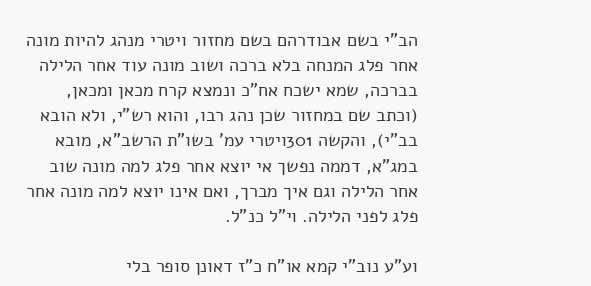הב"י בשם אבודרהם בשם מחזור ויטרי מנהג להיות מונה אחר פלג המנחה בלא ברכה ושוב מונה עוד אחר הלילה בברכה, שמא ישכח אח"כ ונמצא קרח מכאן ומכאן, (וכתב שם במחזור שכן נהג רבו, והוא רש"י, ולא הובא בב"י), והקשה 301ויטרי עמ' בשו"ת הרשב"א, מובא במג"א, דממה נפשך אי יוצא אחר פלג למה מונה שוב אחר הלילה וגם איך מברך, ואם אינו יוצא למה מונה אחר פלג לפני הלילה. וי"ל כנ"ל.

וע"ע נוב"י קמא או"ח כ"ז דאונן סופר בלי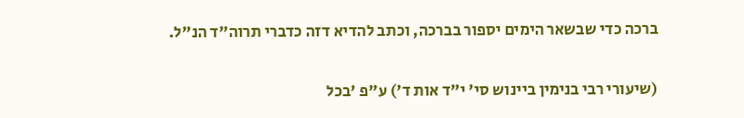ברכה כדי שבשאר הימים יספור בברכה, וכתב להדיא דזה כדברי תרוה"ד הנ"ל.

(שיעורי רבי בנימין ביינוש סי' י"ד אות ד') ע"פ 'בכל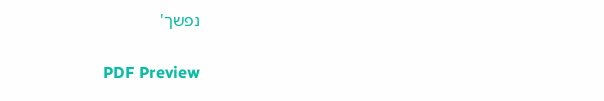נפשך'

PDF Preview